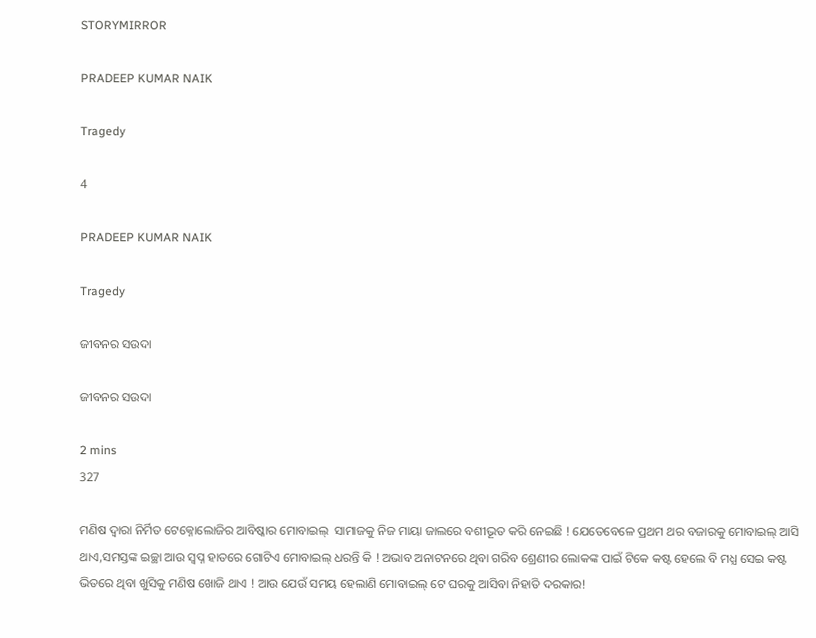STORYMIRROR

PRADEEP KUMAR NAIK

Tragedy

4

PRADEEP KUMAR NAIK

Tragedy

ଜୀବନର ସଉଦା

ଜୀବନର ସଉଦା

2 mins
327

ମଣିଷ ଦ୍ଵାରା ନିର୍ମିତ ଟେକ୍ନୋଲୋଜିର ଆବିଷ୍କାର ମୋବାଇଲ୍  ସାମାଜକୁ ନିଜ ମାୟା ଜାଲରେ ବଶୀଭୂତ କରି ନେଇଛି ! ଯେତେବେଳେ ପ୍ରଥମ ଥର ବଜାରକୁ ମୋବାଇଲ୍ ଆସି ଥାଏ,ସମସ୍ତଙ୍କ ଇଚ୍ଛା ଆଉ ସ୍ଵପ୍ନ ହାତରେ ଗୋଟିଏ ମୋବାଇଲ୍ ଧରନ୍ତି କି ! ଅଭାବ ଅନାଟନରେ ଥିବା ଗରିବ ଶ୍ରେଣୀର ଲୋକଙ୍କ ପାଇଁ ଟିକେ କଷ୍ଟ ହେଲେ ବି ମଧ୍ଯ ସେଇ କଷ୍ଟ ଭିତରେ ଥିବା ଖୁସିକୁ ମଣିଷ ଖୋଜି ଥାଏ ! ଆଉ ଯେଉଁ ସମୟ ହେଲାଣି ମୋବାଇଲ୍ ଟେ ଘରକୁ ଆସିବା ନିହାତି ଦରକାର!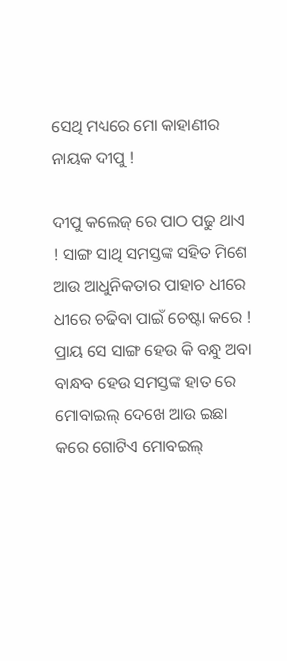ସେଥି ମଧ୍ୟରେ ମୋ କାହାଣୀର ନାୟକ ଦୀପୁ !

ଦୀପୁ କଲେଜ୍ ରେ ପାଠ ପଢୁ ଥାଏ ! ସାଙ୍ଗ ସାଥି ସମସ୍ତଙ୍କ ସହିତ ମିଶେ ଆଉ ଆଧୁନିକତାର ପାହାଚ ଧୀରେ ଧୀରେ ଚଢିବା ପାଇଁ ଚେଷ୍ଟା କରେ ! ପ୍ରାୟ ସେ ସାଙ୍ଗ ହେଉ କି ବନ୍ଧୁ ଅବା ବାନ୍ଧବ ହେଉ ସମସ୍ତଙ୍କ ହାତ ରେ ମୋବାଇଲ୍ ଦେଖେ ଆଉ ଇଛା କରେ ଗୋଟିଏ ମୋବଇଲ୍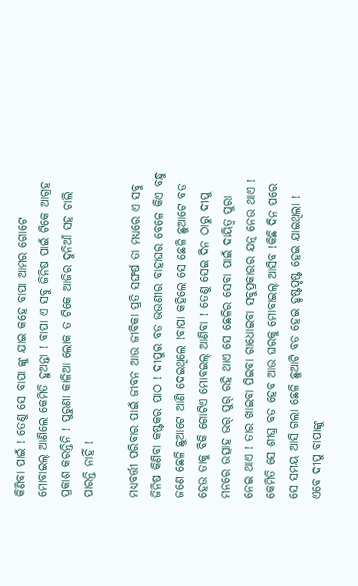କିଣିବା ପାଇଁ ! ତେଣୁ ସେ ବାପା ଙ୍କୁ ଯାଇ କହେ ବାପା ଆମର ଗୋଟେ ମୋବାଇଲ୍ ଆଣିଲେ କେମିତି ହୁଅନ୍ତା ! ବାପା ଏ ସବୁ ଜିନିଷ ପାଇଁ ଟିକେ ଆଗ୍ରହ ପ୍ରକାଶ କରନ୍ତିନି ! ପୁରୁଣା କାଳିଆ ଲୋକ ତ ଟିକେ ଆଜିର ଦୁନିଆଁ ସହ ଚାଲି ପାରନ୍ତି ନାହିଁ !

ମଧ୍ୟବର୍ତ୍ତୀ ପରିବାର ପାଇଁ ଜୀବନ ଆଉ ଜୀବିକା ପ୍ରତି ସଙ୍ଘର୍ଷ ତା ମଧ୍ୟରେ ଏ ସବୁ ଜିନିଷ କିଣିବା କଷ୍ଟକର ପାଠ ! ଦୀପୁର ବଡ ଭଉଣୀର ବାହାଘର ବେଳେ କିଏ ବନ୍ଧୁ ଜଣେ ଛେଳି ଛୁଆଟେ ଆଣି ଦେଇଥିଲେ !ବାପା କହିଲେ ସେ ଛେଳି ଛୁଆଟେ ବଡ ହେଉ ତାକୁ ବିକି ଗୋଟିଏ ମୋବଇଲ୍ ଆଣିବା ! ତେଣୁ ସେଇ ଦିନ ଠାରୁ ଦୀପୁ ମନରେ ଉତ୍ସାହ ଭର୍ ପୁର୍ ରହି ଥାଏ ସେ ଛେଳିର ସେବା ପାଇଁ ଦାୟିତ୍ଵ ପୁରା ନେଇ ଥାଏ ! ତାର ଖାଇବା ପିଇବା ଗାଧୋଇବା ସବୁପ୍ରକାରର ଯତ୍ନ ନେଉ ଥାଏ ! କେମିତି ସେ ଶୀଘ୍ର ବଡ ହେବ ଆଉ ଘରକୁ ମୋବାଇଲ୍ ଆସିବ !କିଛି ଦିନ ପରେ ସେ ସମୟ ଆସି ଗଲା ଛେଳି ଛୁଆଟି ବଡ ହେଇ ହୃଷ୍ଟପୃଷ୍ଟ ହେଇ ଯାଇଥିଲା ! ଏବେ ଦୀପୁ ବାପାଙ୍କୁ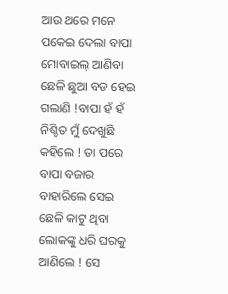ଆଉ ଥରେ ମନେ ପକେଇ ଦେଲା ବାପା ମୋବାଇଲ୍ ଆଣିବା ଛେଳି ଛୁଆ ବଡ ହେଇ ଗଲାଣି !ବାପା ହଁ ହଁ ନିଶ୍ଚିତ ମୁଁ ଦେଖୁଛି କହିଲେ ! ତା ପରେ ବାପା ବଜାର ବାହାରିଲେ ସେଇ ଛେଳି କାଟୁ ଥିବା ଲୋକଙ୍କୁ ଧରି ଘରକୁ ଆଣିଲେ ! ସେ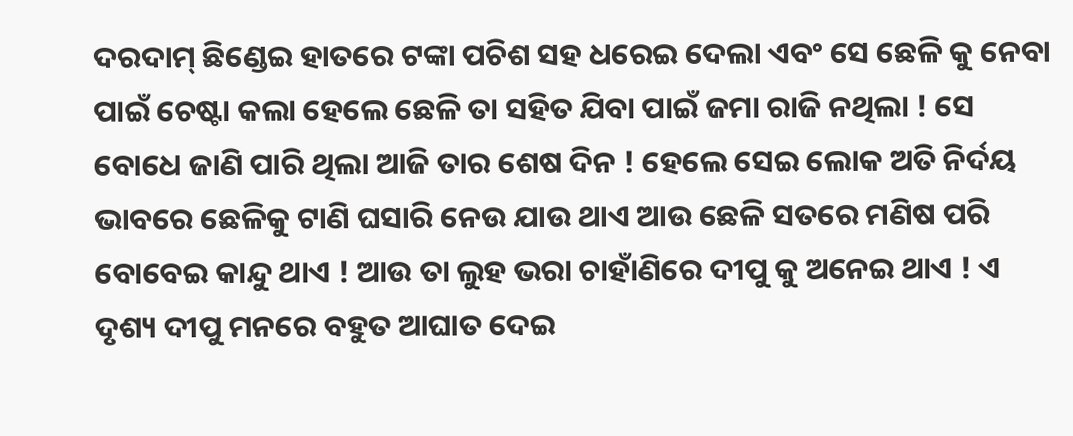ଦରଦାମ୍ ଛିଣ୍ଡେଇ ହାତରେ ଟଙ୍କା ପଚିଶ ସହ ଧରେଇ ଦେଲା ଏବଂ ସେ ଛେଳି କୁ ନେବା ପାଇଁ ଚେଷ୍ଟା କଲା ହେଲେ ଛେଳି ତା ସହିତ ଯିବା ପାଇଁ ଜମା ରାଜି ନଥିଲା ! ସେ ବୋଧେ ଜାଣି ପାରି ଥିଲା ଆଜି ତାର ଶେଷ ଦିନ ! ହେଲେ ସେଇ ଲୋକ ଅତି ନିର୍ଦୟ ଭାବରେ ଛେଳିକୁ ଟାଣି ଘସାରି ନେଉ ଯାଉ ଥାଏ ଆଉ ଛେଳି ସତରେ ମଣିଷ ପରି ବୋବେଇ କାନ୍ଦୁ ଥାଏ ! ଆଉ ତା ଲୁହ ଭରା ଚାହାଁଣିରେ ଦୀପୁ କୁ ଅନେଇ ଥାଏ ! ଏ ଦୃଶ୍ୟ ଦୀପୁ ମନରେ ବହୁତ ଆଘାତ ଦେଇ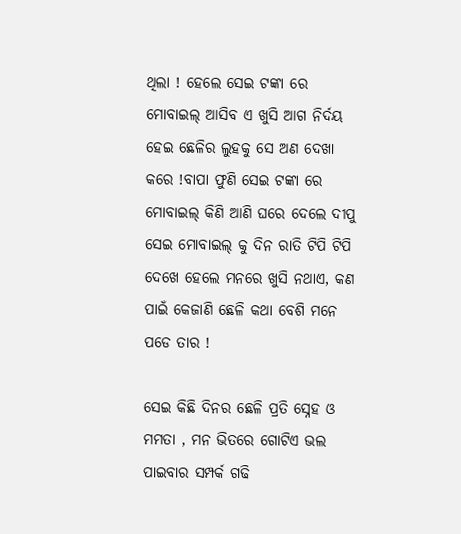ଥିଲା ! ହେଲେ ସେଇ ଟଙ୍କା ରେ ମୋବାଇଲ୍ ଆସିବ ଏ ଖୁସି ଆଗ ନିର୍ଦୟ ହେଇ ଛେଳିର ଲୁହକୁ ସେ ଅଣ ଦେଖା କରେ !ବାପା ଫୁଣି ସେଇ ଟଙ୍କା ରେ ମୋବାଇଲ୍ କିଣି ଆଣି ଘରେ ଦେଲେ ଦୀପୁ ସେଇ ମୋବାଇଲ୍ କୁ ଦିନ ରାତି ଟିପି ଟିପି ଦେଖେ ହେଲେ ମନରେ ଖୁସି ନଥାଏ, କଣ ପାଇଁ କେଜାଣି ଛେଳି କଥା ବେଶି ମନେ ପଡେ ତାର !

ସେଇ କିଛି ଦିନର ଛେଳି ପ୍ରତି ସ୍ନେହ ଓ ମମତା , ମନ ଭିତରେ ଗୋଟିଏ ଭଲ ପାଇବାର ସମ୍ପର୍କ ଗଢି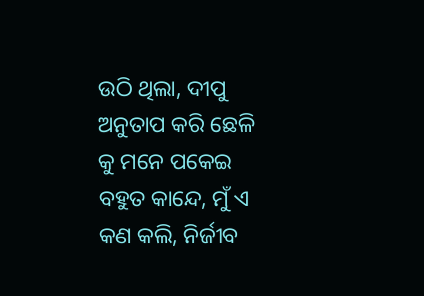ଉଠି ଥିଲା, ଦୀପୁ ଅନୁତାପ କରି ଛେଳି କୁ ମନେ ପକେଇ ବହୁତ କାନ୍ଦେ, ମୁଁ ଏ କଣ କଲି, ନିର୍ଜୀବ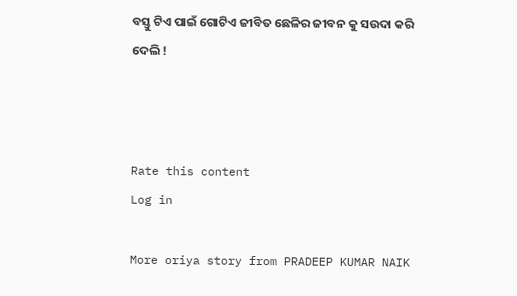ବସ୍ତୁ ଟିଏ ପାଇଁ ଗୋଟିଏ ଜୀବିତ ଛେଳିର ଜୀବନ କୁ ସଉଦା କରି ଦେଲି !



Rate this content
Log in

More oriya story from PRADEEP KUMAR NAIK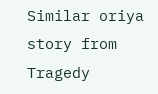Similar oriya story from Tragedy